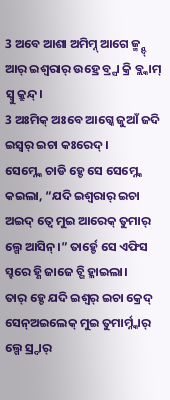3 ଅବେ ଆଶା ଅମିମ୍ନ୍ ଆଗେ ଜ୍ମ୍ନ୍ଦ୍ ଆର୍ ଇଶ୍ଵରାର୍ ଉହ୍ରେ ବ୍ର୍ସା କ୍ରି ବ୍ଲ୍କାମ୍ ସ୍ବୁ କ୍ରୁନ୍ଦ୍।
3 ଅଃମିକ୍ ଅଃବେ ଆଗ୍କେ ଜୁଆଁ ଜଦି ଇସ୍ୱର୍ ଇଚା କଃରେଦ୍ ।
ସେମ୍ନ୍କେ ଚାଡି ହ୍ଚେ ସେ ସେମ୍ନ୍କେ କଇଲା, “ଯଦି ଇଶ୍ଵରାର୍ ଇଚା ଅଇଦ୍ ତ୍ବେ ମୁଇ ଆରେକ୍ ତୁମାର୍ ଲ୍ଗେ ଆସିନ୍।” ତାର୍ହ୍ଚେ ସେ ଏଫିସ ସ୍ହରେ ହ୍ଣି ଜାଜେ ଚ୍ଗି ହ୍ଳାଇଲା।
ତାର୍ ହ୍ଚେ ଯଦି ଇଶ୍ଵର୍ ଇଚା କ୍ରେଦ୍ ସେନ୍ଅଇଲେକ୍ ମୁଇ ତୁମାର୍ମ୍ନ୍କାର୍ ଲ୍ଗେ ସ୍ର୍ଦାର୍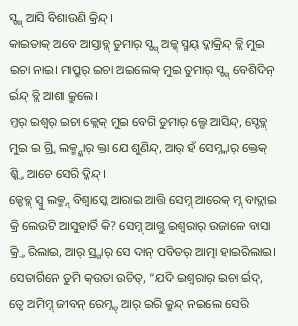ସ୍ଙ୍ଗ୍ ଆସି ବିଶାଉଣି କ୍ରିନ୍ଦ୍।
କାଇତାକ୍ ଅବେ ଆସ୍ତାବ୍ଳ୍ ତୁମାର୍ ସ୍ଙ୍ଗ୍ ଅଳ୍କ୍ ସ୍ମୟ୍ ଦ୍କାକ୍ରିନ୍ଦ୍ ବ୍ଲି ମୁଇ ଇଚା ନାଇ। ମାପ୍ରୁର୍ ଇଚା ଅଇଲେକ୍ ମୁଇ ତୁମାର୍ ସ୍ଙ୍ଗ୍ ବେଶିଦିନ୍ ର୍ଇନ୍ଦ୍ ବ୍ଲି ଆଶା କ୍ରୁଲେ।
ମ୍ତର୍ ଇଶ୍ଵର୍ ଇଚା କ୍ଲେକ୍ ମୁଇ ବେଗି ତୁମାର୍ ଲ୍ଗେ ଆସିନ୍ଦ୍, ସ୍ଡେବ୍ଳ୍ ମୁଇ ଇ ଗ୍ର୍ବି ଲକ୍ମ୍ନ୍କାର୍ କ୍ତା ଯେ ଶୁଣିନ୍ଦ୍, ଆର୍ ହଁ ସେମ୍ନ୍କାର୍ କ୍ତେକ୍ ଶ୍କ୍ତି ଆଚେ ସେରି ଦ୍କିନ୍ଦ୍।
ଜ୍ଡେବ୍ଳ୍ ସ୍ବୁ ଲକ୍ମ୍ନ୍ ବିଶ୍ବାସ୍କେ ଆରାଇ ଆତ୍ତି ସେମ୍ନ୍ ଆରେକ୍ ମ୍ନ୍ ବାଦ୍ଲାଇ କ୍ରି ଲେଉଟି ଆସୁହାର୍ତି କି? ସେମ୍ନ୍ ଆଗ୍ତୁ ଇଶ୍ଵରାର୍ ଉଜାଳେ ବାସା କ୍ର୍ତି ରିଲାଇ, ଆର୍ ସ୍ର୍ଗାର୍ ସେ ଦାନ୍ ପବିତର୍ ଆତ୍ମା ହାଇରିଲାଇ।
ସେତାର୍ଗିନେ ତୁମି କ୍ଉତା ଉଚିତ୍, “ଯଦି ଇଶ୍ଵରାର୍ ଇଚା ର୍ଇଦ୍, ତ୍ବେ ଅମିମ୍ନ୍ ଜୀବନ୍ ରେମ୍ନ୍ଦ୍ ଆର୍ ଇରି କ୍ରୁନ୍ଦ୍ ନଇଲେ ସେରି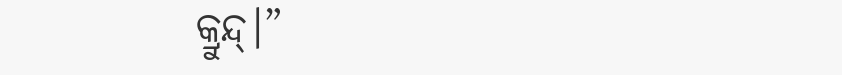କ୍ରୁନ୍ଦ୍।”